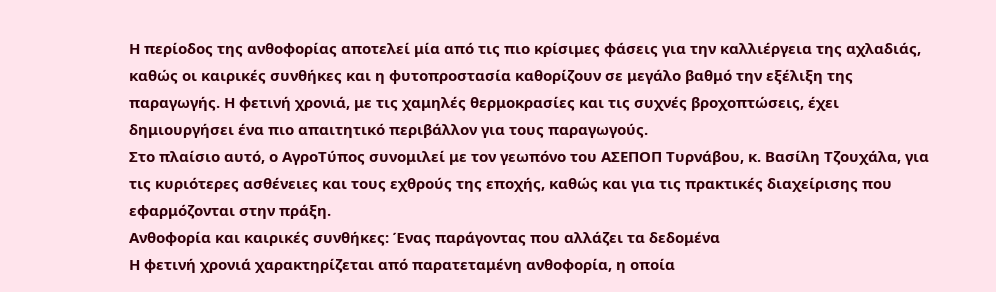Η περίοδος της ανθοφορίας αποτελεί μία από τις πιο κρίσιμες φάσεις για την καλλιέργεια της αχλαδιάς, καθώς οι καιρικές συνθήκες και η φυτοπροστασία καθορίζουν σε μεγάλο βαθμό την εξέλιξη της παραγωγής. Η φετινή χρονιά, με τις χαμηλές θερμοκρασίες και τις συχνές βροχοπτώσεις, έχει δημιουργήσει ένα πιο απαιτητικό περιβάλλον για τους παραγωγούς.
Στο πλαίσιο αυτό, ο ΑγροΤύπος συνομιλεί με τον γεωπόνο του ΑΣΕΠΟΠ Τυρνάβου, κ. Βασίλη Τζουχάλα, για τις κυριότερες ασθένειες και τους εχθρούς της εποχής, καθώς και για τις πρακτικές διαχείρισης που εφαρμόζονται στην πράξη.
Ανθοφορία και καιρικές συνθήκες: Ένας παράγοντας που αλλάζει τα δεδομένα
Η φετινή χρονιά χαρακτηρίζεται από παρατεταμένη ανθοφορία, η οποία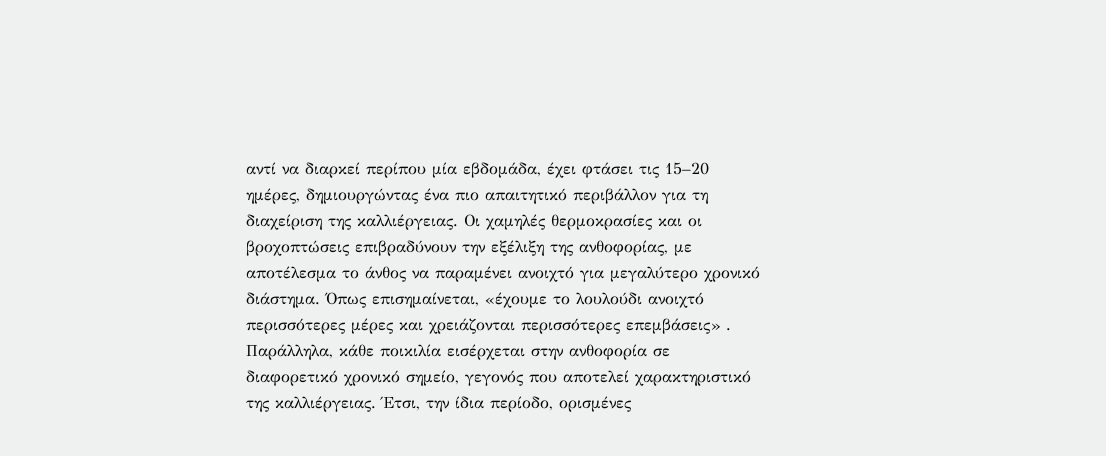αντί να διαρκεί περίπου μία εβδομάδα, έχει φτάσει τις 15–20 ημέρες, δημιουργώντας ένα πιο απαιτητικό περιβάλλον για τη διαχείριση της καλλιέργειας. Οι χαμηλές θερμοκρασίες και οι βροχοπτώσεις επιβραδύνουν την εξέλιξη της ανθοφορίας, με αποτέλεσμα το άνθος να παραμένει ανοιχτό για μεγαλύτερο χρονικό διάστημα. Όπως επισημαίνεται, «έχουμε το λουλούδι ανοιχτό περισσότερες μέρες και χρειάζονται περισσότερες επεμβάσεις» .
Παράλληλα, κάθε ποικιλία εισέρχεται στην ανθοφορία σε διαφορετικό χρονικό σημείο, γεγονός που αποτελεί χαρακτηριστικό της καλλιέργειας. Έτσι, την ίδια περίοδο, ορισμένες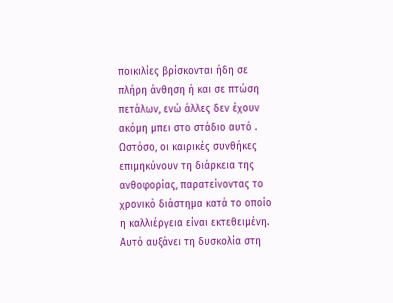ποικιλίες βρίσκονται ήδη σε πλήρη άνθηση ή και σε πτώση πετάλων, ενώ άλλες δεν έχουν ακόμη μπει στο στάδιο αυτό .
Ωστόσο, οι καιρικές συνθήκες επιμηκύνουν τη διάρκεια της ανθοφορίας, παρατείνοντας το χρονικό διάστημα κατά το οποίο η καλλιέργεια είναι εκτεθειμένη. Αυτό αυξάνει τη δυσκολία στη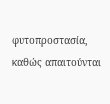φυτοπροστασία, καθώς απαιτούνται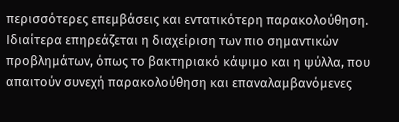περισσότερες επεμβάσεις και εντατικότερη παρακολούθηση.
Ιδιαίτερα επηρεάζεται η διαχείριση των πιο σημαντικών προβλημάτων, όπως το βακτηριακό κάψιμο και η ψύλλα, που απαιτούν συνεχή παρακολούθηση και επαναλαμβανόμενες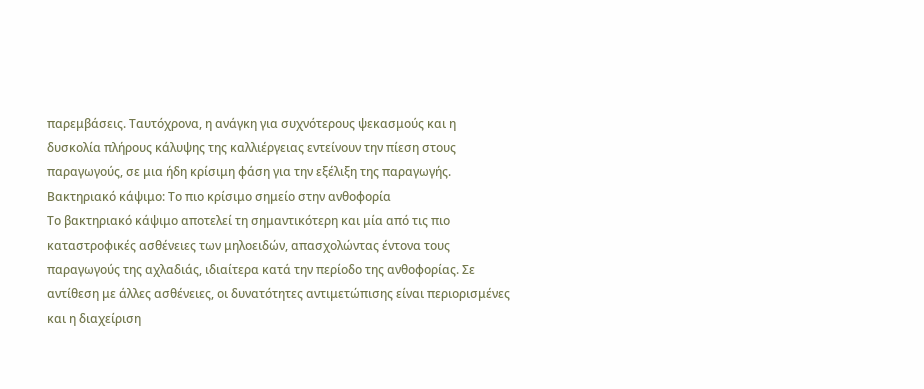παρεμβάσεις. Ταυτόχρονα, η ανάγκη για συχνότερους ψεκασμούς και η δυσκολία πλήρους κάλυψης της καλλιέργειας εντείνουν την πίεση στους παραγωγούς, σε μια ήδη κρίσιμη φάση για την εξέλιξη της παραγωγής.
Βακτηριακό κάψιμο: Το πιο κρίσιμο σημείο στην ανθοφορία
Το βακτηριακό κάψιμο αποτελεί τη σημαντικότερη και μία από τις πιο καταστροφικές ασθένειες των μηλοειδών, απασχολώντας έντονα τους παραγωγούς της αχλαδιάς, ιδιαίτερα κατά την περίοδο της ανθοφορίας. Σε αντίθεση με άλλες ασθένειες, οι δυνατότητες αντιμετώπισης είναι περιορισμένες και η διαχείριση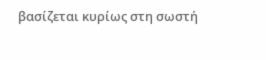βασίζεται κυρίως στη σωστή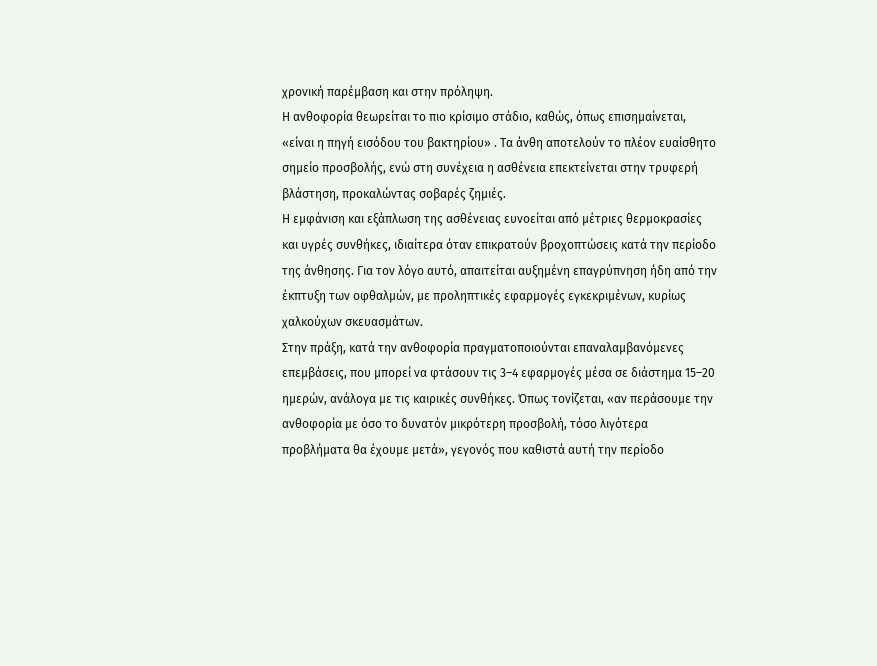χρονική παρέμβαση και στην πρόληψη.
Η ανθοφορία θεωρείται το πιο κρίσιμο στάδιο, καθώς, όπως επισημαίνεται, «είναι η πηγή εισόδου του βακτηρίου» . Τα άνθη αποτελούν το πλέον ευαίσθητο σημείο προσβολής, ενώ στη συνέχεια η ασθένεια επεκτείνεται στην τρυφερή βλάστηση, προκαλώντας σοβαρές ζημιές.
Η εμφάνιση και εξάπλωση της ασθένειας ευνοείται από μέτριες θερμοκρασίες και υγρές συνθήκες, ιδιαίτερα όταν επικρατούν βροχοπτώσεις κατά την περίοδο της άνθησης. Για τον λόγο αυτό, απαιτείται αυξημένη επαγρύπνηση ήδη από την έκπτυξη των οφθαλμών, με προληπτικές εφαρμογές εγκεκριμένων, κυρίως χαλκούχων σκευασμάτων.
Στην πράξη, κατά την ανθοφορία πραγματοποιούνται επαναλαμβανόμενες επεμβάσεις, που μπορεί να φτάσουν τις 3–4 εφαρμογές μέσα σε διάστημα 15–20 ημερών, ανάλογα με τις καιρικές συνθήκες. Όπως τονίζεται, «αν περάσουμε την ανθοφορία με όσο το δυνατόν μικρότερη προσβολή, τόσο λιγότερα προβλήματα θα έχουμε μετά», γεγονός που καθιστά αυτή την περίοδο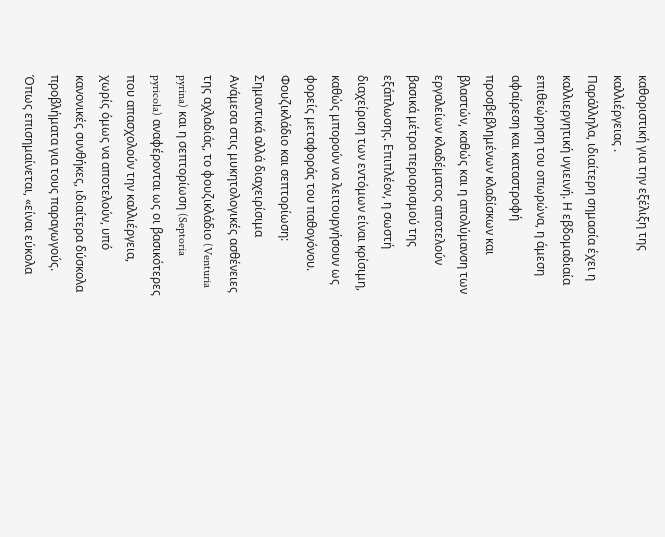καθοριστική για την εξέλιξη της καλλιέργειας .
Παράλληλα, ιδιαίτερη σημασία έχει η καλλιεργητική υγιεινή. Η εβδομαδιαία επιθεώρηση του οπωρώνα, η άμεση αφαίρεση και καταστροφή προσβεβλημένων κλαδίσκων και βλαστών, καθώς και η απολύμανση των εργαλείων κλαδέματος αποτελούν βασικά μέτρα περιορισμού της εξάπλωσης. Επιπλέον, η σωστή διαχείριση των εντόμων είναι κρίσιμη, καθώς μπορούν να λειτουργήσουν ως φορείς μεταφοράς του παθογόνου.
Φουζικλάδιο και σεπτορίωση: Σημαντικά αλλά διαχειρίσιμα
Ανάμεσα στις μυκητολογικές ασθένειες της αχλαδιάς, το φουζικλάδιο (Venturia pyrina) και η σεπτορίωση (Septoria pyricola) αναφέρονται ως οι βασικότερες που απασχολούν την καλλιέργεια, χωρίς όμως να αποτελούν, υπό κανονικές συνθήκες, ιδιαίτερα δύσκολα προβλήματα για τους παραγωγούς. Όπως επισημαίνεται, «είναι εύκολα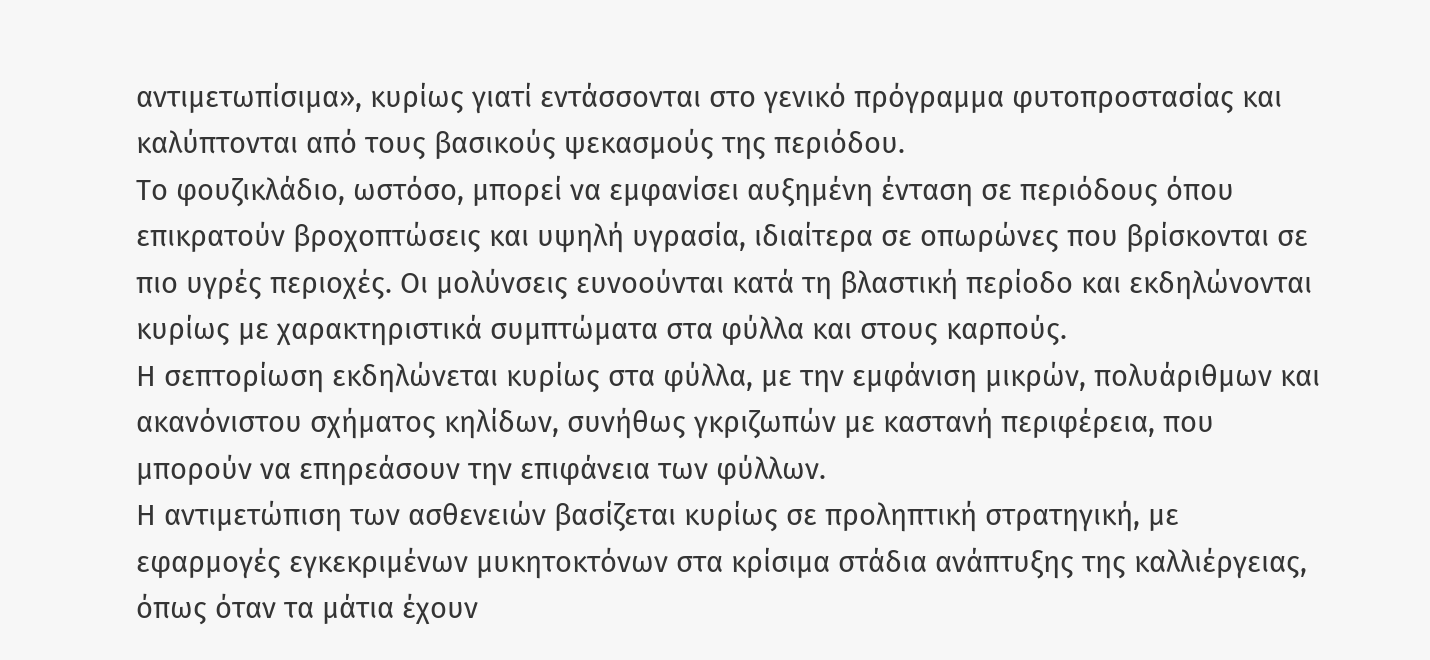αντιμετωπίσιμα», κυρίως γιατί εντάσσονται στο γενικό πρόγραμμα φυτοπροστασίας και καλύπτονται από τους βασικούς ψεκασμούς της περιόδου.
Το φουζικλάδιο, ωστόσο, μπορεί να εμφανίσει αυξημένη ένταση σε περιόδους όπου επικρατούν βροχοπτώσεις και υψηλή υγρασία, ιδιαίτερα σε οπωρώνες που βρίσκονται σε πιο υγρές περιοχές. Οι μολύνσεις ευνοούνται κατά τη βλαστική περίοδο και εκδηλώνονται κυρίως με χαρακτηριστικά συμπτώματα στα φύλλα και στους καρπούς.
Η σεπτορίωση εκδηλώνεται κυρίως στα φύλλα, με την εμφάνιση μικρών, πολυάριθμων και ακανόνιστου σχήματος κηλίδων, συνήθως γκριζωπών με καστανή περιφέρεια, που μπορούν να επηρεάσουν την επιφάνεια των φύλλων.
Η αντιμετώπιση των ασθενειών βασίζεται κυρίως σε προληπτική στρατηγική, με εφαρμογές εγκεκριμένων μυκητοκτόνων στα κρίσιμα στάδια ανάπτυξης της καλλιέργειας, όπως όταν τα μάτια έχουν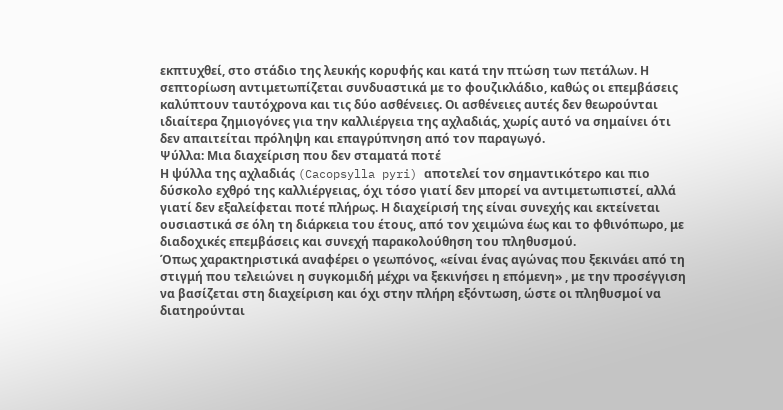εκπτυχθεί, στο στάδιο της λευκής κορυφής και κατά την πτώση των πετάλων. Η σεπτορίωση αντιμετωπίζεται συνδυαστικά με το φουζικλάδιο, καθώς οι επεμβάσεις καλύπτουν ταυτόχρονα και τις δύο ασθένειες. Οι ασθένειες αυτές δεν θεωρούνται ιδιαίτερα ζημιογόνες για την καλλιέργεια της αχλαδιάς, χωρίς αυτό να σημαίνει ότι δεν απαιτείται πρόληψη και επαγρύπνηση από τον παραγωγό.
Ψύλλα: Μια διαχείριση που δεν σταματά ποτέ
Η ψύλλα της αχλαδιάς (Cacopsylla pyri) αποτελεί τον σημαντικότερο και πιο δύσκολο εχθρό της καλλιέργειας, όχι τόσο γιατί δεν μπορεί να αντιμετωπιστεί, αλλά γιατί δεν εξαλείφεται ποτέ πλήρως. Η διαχείρισή της είναι συνεχής και εκτείνεται ουσιαστικά σε όλη τη διάρκεια του έτους, από τον χειμώνα έως και το φθινόπωρο, με διαδοχικές επεμβάσεις και συνεχή παρακολούθηση του πληθυσμού.
Όπως χαρακτηριστικά αναφέρει ο γεωπόνος, «είναι ένας αγώνας που ξεκινάει από τη στιγμή που τελειώνει η συγκομιδή μέχρι να ξεκινήσει η επόμενη» , με την προσέγγιση να βασίζεται στη διαχείριση και όχι στην πλήρη εξόντωση, ώστε οι πληθυσμοί να διατηρούνται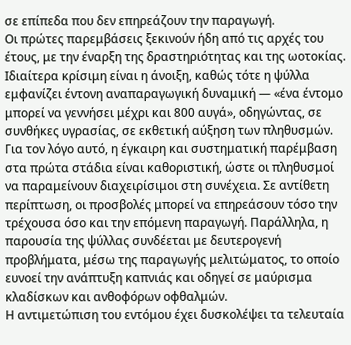σε επίπεδα που δεν επηρεάζουν την παραγωγή.
Οι πρώτες παρεμβάσεις ξεκινούν ήδη από τις αρχές του έτους, με την έναρξη της δραστηριότητας και της ωοτοκίας. Ιδιαίτερα κρίσιμη είναι η άνοιξη, καθώς τότε η ψύλλα εμφανίζει έντονη αναπαραγωγική δυναμική — «ένα έντομο μπορεί να γεννήσει μέχρι και 800 αυγά», οδηγώντας, σε συνθήκες υγρασίας, σε εκθετική αύξηση των πληθυσμών. Για τον λόγο αυτό, η έγκαιρη και συστηματική παρέμβαση στα πρώτα στάδια είναι καθοριστική, ώστε οι πληθυσμοί να παραμείνουν διαχειρίσιμοι στη συνέχεια. Σε αντίθετη περίπτωση, οι προσβολές μπορεί να επηρεάσουν τόσο την τρέχουσα όσο και την επόμενη παραγωγή. Παράλληλα, η παρουσία της ψύλλας συνδέεται με δευτερογενή προβλήματα, μέσω της παραγωγής μελιτώματος, το οποίο ευνοεί την ανάπτυξη καπνιάς και οδηγεί σε μαύρισμα κλαδίσκων και ανθοφόρων οφθαλμών.
Η αντιμετώπιση του εντόμου έχει δυσκολέψει τα τελευταία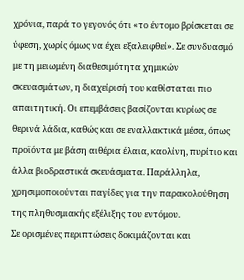χρόνια, παρά το γεγονός ότι «το έντομο βρίσκεται σε ύφεση, χωρίς όμως να έχει εξαλειφθεί». Σε συνδυασμό με τη μειωμένη διαθεσιμότητα χημικών σκευασμάτων, η διαχείρισή του καθίσταται πιο απαιτητική. Οι επεμβάσεις βασίζονται κυρίως σε θερινά λάδια, καθώς και σε εναλλακτικά μέσα, όπως προϊόντα με βάση αιθέρια έλαια, καολίνη, πυρίτιο και άλλα βιοδραστικά σκευάσματα. Παράλληλα, χρησιμοποιούνται παγίδες για την παρακολούθηση της πληθυσμιακής εξέλιξης του εντόμου.
Σε ορισμένες περιπτώσεις δοκιμάζονται και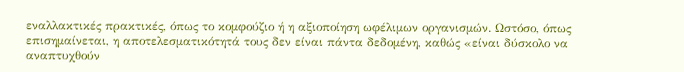εναλλακτικές πρακτικές, όπως το κομφούζιο ή η αξιοποίηση ωφέλιμων οργανισμών. Ωστόσο, όπως επισημαίνεται, η αποτελεσματικότητά τους δεν είναι πάντα δεδομένη, καθώς «είναι δύσκολο να αναπτυχθούν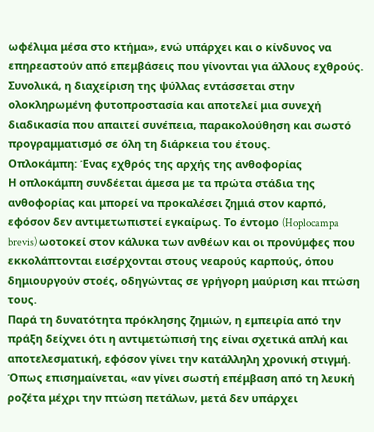ωφέλιμα μέσα στο κτήμα», ενώ υπάρχει και ο κίνδυνος να επηρεαστούν από επεμβάσεις που γίνονται για άλλους εχθρούς. Συνολικά, η διαχείριση της ψύλλας εντάσσεται στην ολοκληρωμένη φυτοπροστασία και αποτελεί μια συνεχή διαδικασία που απαιτεί συνέπεια, παρακολούθηση και σωστό προγραμματισμό σε όλη τη διάρκεια του έτους.
Οπλοκάμπη: Ένας εχθρός της αρχής της ανθοφορίας
Η οπλοκάμπη συνδέεται άμεσα με τα πρώτα στάδια της ανθοφορίας και μπορεί να προκαλέσει ζημιά στον καρπό, εφόσον δεν αντιμετωπιστεί εγκαίρως. Το έντομο (Hoplocampa brevis) ωοτοκεί στον κάλυκα των ανθέων και οι προνύμφες που εκκολάπτονται εισέρχονται στους νεαρούς καρπούς, όπου δημιουργούν στοές, οδηγώντας σε γρήγορη μαύριση και πτώση τους.
Παρά τη δυνατότητα πρόκλησης ζημιών, η εμπειρία από την πράξη δείχνει ότι η αντιμετώπισή της είναι σχετικά απλή και αποτελεσματική, εφόσον γίνει την κατάλληλη χρονική στιγμή. Όπως επισημαίνεται, «αν γίνει σωστή επέμβαση από τη λευκή ροζέτα μέχρι την πτώση πετάλων, μετά δεν υπάρχει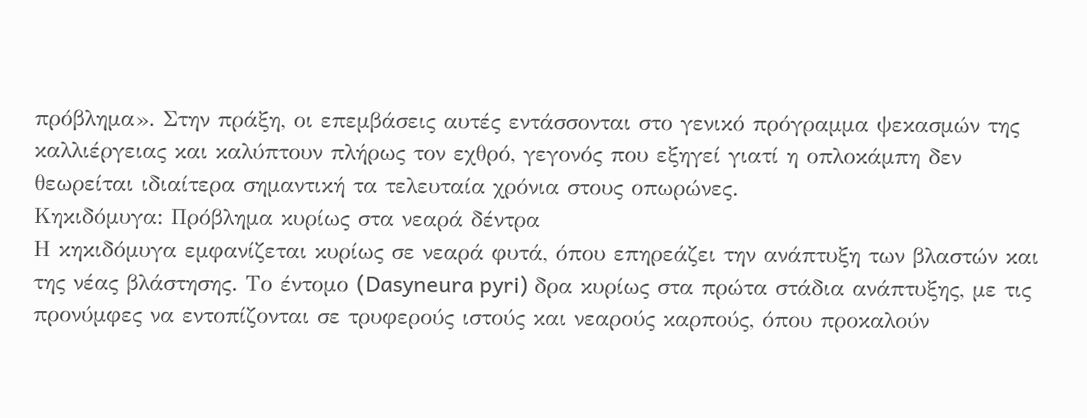πρόβλημα». Στην πράξη, οι επεμβάσεις αυτές εντάσσονται στο γενικό πρόγραμμα ψεκασμών της καλλιέργειας και καλύπτουν πλήρως τον εχθρό, γεγονός που εξηγεί γιατί η οπλοκάμπη δεν θεωρείται ιδιαίτερα σημαντική τα τελευταία χρόνια στους οπωρώνες.
Κηκιδόμυγα: Πρόβλημα κυρίως στα νεαρά δέντρα
Η κηκιδόμυγα εμφανίζεται κυρίως σε νεαρά φυτά, όπου επηρεάζει την ανάπτυξη των βλαστών και της νέας βλάστησης. Το έντομο (Dasyneura pyri) δρα κυρίως στα πρώτα στάδια ανάπτυξης, με τις προνύμφες να εντοπίζονται σε τρυφερούς ιστούς και νεαρούς καρπούς, όπου προκαλούν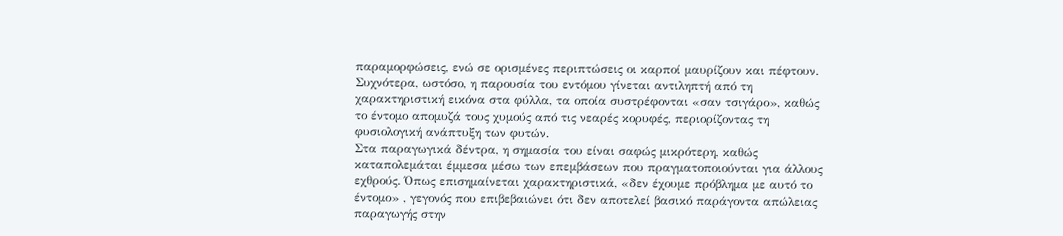παραμορφώσεις, ενώ σε ορισμένες περιπτώσεις οι καρποί μαυρίζουν και πέφτουν.
Συχνότερα, ωστόσο, η παρουσία του εντόμου γίνεται αντιληπτή από τη χαρακτηριστική εικόνα στα φύλλα, τα οποία συστρέφονται «σαν τσιγάρο», καθώς το έντομο απομυζά τους χυμούς από τις νεαρές κορυφές, περιορίζοντας τη φυσιολογική ανάπτυξη των φυτών.
Στα παραγωγικά δέντρα, η σημασία του είναι σαφώς μικρότερη, καθώς καταπολεμάται έμμεσα μέσω των επεμβάσεων που πραγματοποιούνται για άλλους εχθρούς. Όπως επισημαίνεται χαρακτηριστικά, «δεν έχουμε πρόβλημα με αυτό το έντομο» , γεγονός που επιβεβαιώνει ότι δεν αποτελεί βασικό παράγοντα απώλειας παραγωγής στην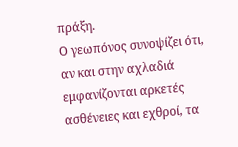πράξη.
Ο γεωπόνος συνοψίζει ότι, αν και στην αχλαδιά εμφανίζονται αρκετές ασθένειες και εχθροί, τα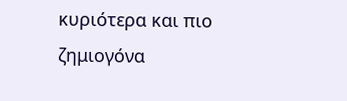κυριότερα και πιο ζημιογόνα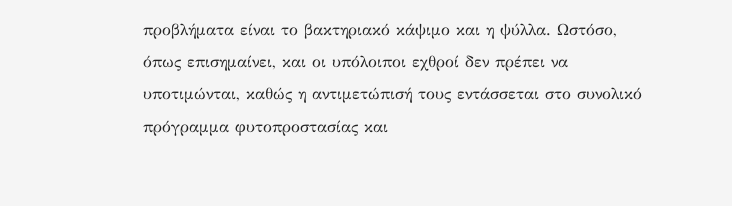προβλήματα είναι το βακτηριακό κάψιμο και η ψύλλα. Ωστόσο, όπως επισημαίνει, και οι υπόλοιποι εχθροί δεν πρέπει να υποτιμώνται, καθώς η αντιμετώπισή τους εντάσσεται στο συνολικό πρόγραμμα φυτοπροστασίας και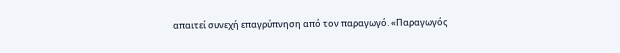απαιτεί συνεχή επαγρύπνηση από τον παραγωγό. «Παραγωγός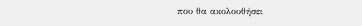που θα ακολουθήσει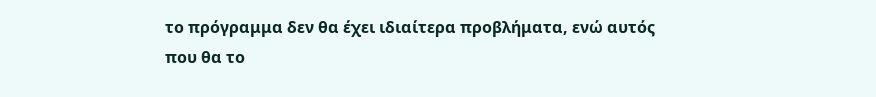το πρόγραμμα δεν θα έχει ιδιαίτερα προβλήματα, ενώ αυτός που θα το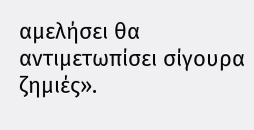αμελήσει θα αντιμετωπίσει σίγουρα ζημιές».